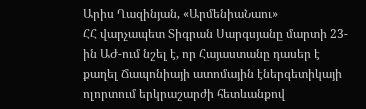Արիս Ղազինյան, «ԱրմենիաՆաու»
ՀՀ վարչապետ Տիգրան Սարգսյանը մարտի 23-ին ԱԺ-ում նշել է, որ Հայաստանը դասեր է քաղել Ճապոնիայի ատոմային էներգետիկայի ոլորտում երկրաշարժի հետևանքով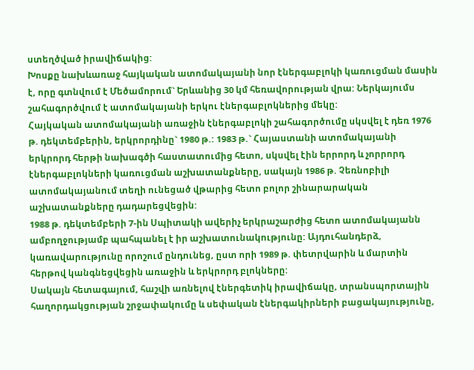ստեղծված իրավիճակից:
Խոսքը նախևառաջ հայկական ատոմակայանի նոր էներգաբլոկի կառուցման մասին է, որը գտնվում է Մեծամորում` Երևանից 30 կմ հեռավորության վրա: Ներկայումս շահագործվում է ատոմակայանի երկու էներգաբլոկներից մեկը:
Հայկական ատոմակայանի առաջին էներգաբլոկի շահագործումը սկսվել է դեռ 1976 թ. դեկտեմբերին, երկրորդինը` 1980 թ.: 1983 թ.` Հայաստանի ատոմակայանի երկրորդ հերթի նախագծի հաստատումից հետո, սկսվել էին երրորդ և չորրորդ էներգաբլոկների կառուցման աշխատանքները, սակայն 1986 թ. Չեռնոբիլի ատոմակայանում տեղի ունեցած վթարից հետո բոլոր շինարարական աշխատանքները դադարեցվեցին:
1988 թ. դեկտեմբերի 7-ին Սպիտակի ավերիչ երկրաշարժից հետո ատոմակայանն ամբողջությամբ պահպանել է իր աշխատունակությունը: Այդուհանդերձ, կառավարությունը որոշում ընդունեց, ըստ որի 1989 թ. փետրվարին և մարտին հերթով կանգնեցվեցին առաջին և երկրորդ բլոկները:
Սակայն հետագայում, հաշվի առնելով էներգետիկ իրավիճակը, տրանսպորտային հաղորդակցության շրջափակումը և սեփական էներգակիրների բացակայությունը,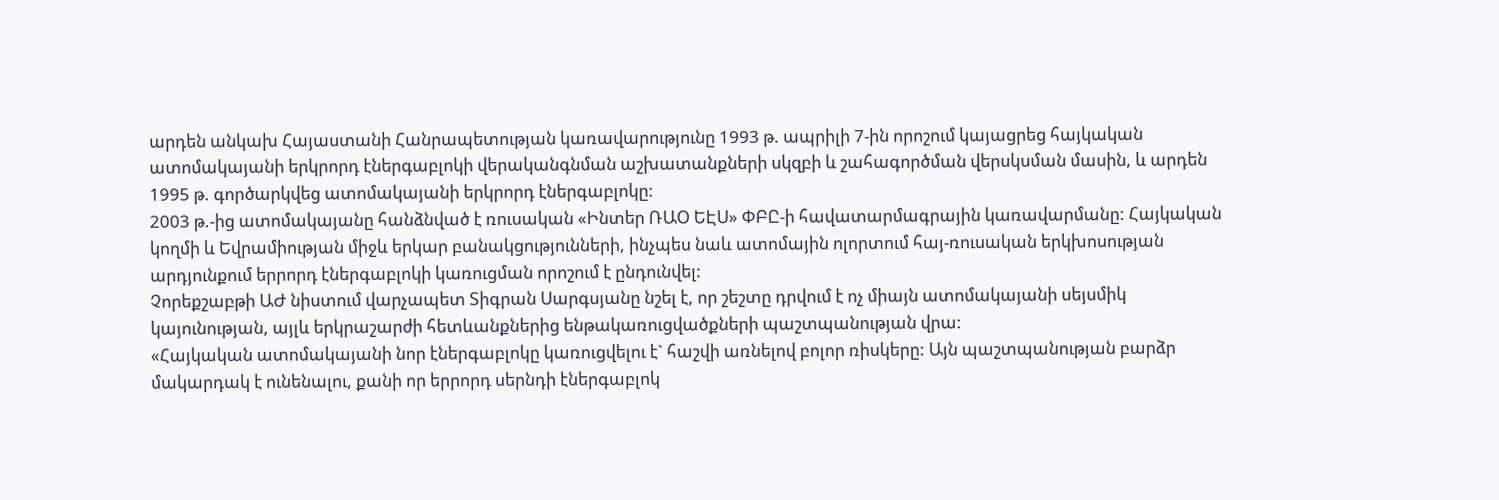արդեն անկախ Հայաստանի Հանրապետության կառավարությունը 1993 թ. ապրիլի 7-ին որոշում կայացրեց հայկական ատոմակայանի երկրորդ էներգաբլոկի վերականգնման աշխատանքների սկզբի և շահագործման վերսկսման մասին, և արդեն 1995 թ. գործարկվեց ատոմակայանի երկրորդ էներգաբլոկը:
2003 թ.-ից ատոմակայանը հանձնված է ռուսական «Ինտեր ՌԱՕ ԵԷՍ» ՓԲԸ-ի հավատարմագրային կառավարմանը: Հայկական կողմի և Եվրամիության միջև երկար բանակցությունների, ինչպես նաև ատոմային ոլորտում հայ-ռուսական երկխոսության արդյունքում երրորդ էներգաբլոկի կառուցման որոշում է ընդունվել:
Չորեքշաբթի ԱԺ նիստում վարչապետ Տիգրան Սարգսյանը նշել է, որ շեշտը դրվում է ոչ միայն ատոմակայանի սեյսմիկ կայունության, այլև երկրաշարժի հետևանքներից ենթակառուցվածքների պաշտպանության վրա:
«Հայկական ատոմակայանի նոր էներգաբլոկը կառուցվելու է` հաշվի առնելով բոլոր ռիսկերը: Այն պաշտպանության բարձր մակարդակ է ունենալու, քանի որ երրորդ սերնդի էներգաբլոկ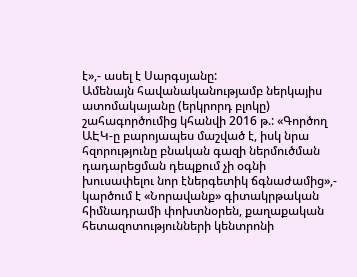է»,- ասել է Սարգսյանը:
Ամենայն հավանականությամբ ներկայիս ատոմակայանը (երկրորդ բլոկը) շահագործումից կհանվի 2016 թ.: «Գործող ԱԷԿ-ը բարոյապես մաշված է, իսկ նրա հզորությունը բնական գազի ներմուծման դադարեցման դեպքում չի օգնի խուսափելու նոր էներգետիկ ճգնաժամից»,- կարծում է «Նորավանք» գիտակրթական հիմնադրամի փոխտնօրեն, քաղաքական հետազոտությունների կենտրոնի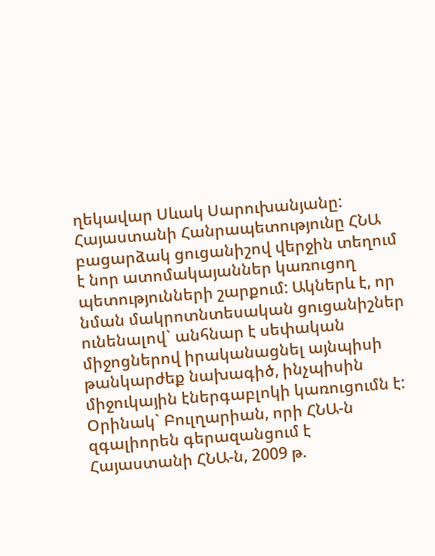ղեկավար Սևակ Սարուխանյանը:
Հայաստանի Հանրապետությունը ՀՆԱ բացարձակ ցուցանիշով վերջին տեղում է նոր ատոմակայաններ կառուցող պետությունների շարքում: Ակներև է, որ նման մակրոտնտեսական ցուցանիշներ ունենալով` անհնար է սեփական միջոցներով իրականացնել այնպիսի թանկարժեք նախագիծ, ինչպիսին միջուկային էներգաբլոկի կառուցումն է:
Օրինակ` Բուլղարիան, որի ՀՆԱ-ն զգալիորեն գերազանցում է Հայաստանի ՀՆԱ-ն, 2009 թ.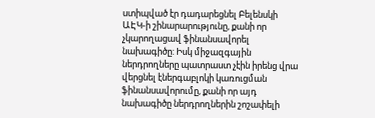ստիպված էր դադարեցնել Բելենսկի ԱԷԿ-ի շինարարությունը, քանի որ չկարողացավ ֆինանսավորել նախագիծը: Իսկ միջազգային ներդրողները պատրաստ չէին իրենց վրա վերցնել էներգաբլոկի կառուցման ֆինանսավորումը, քանի որ այդ նախագիծը ներդրողներին շոշափելի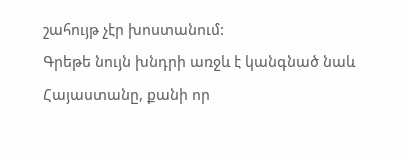շահույթ չէր խոստանում:
Գրեթե նույն խնդրի առջև է կանգնած նաև Հայաստանը, քանի որ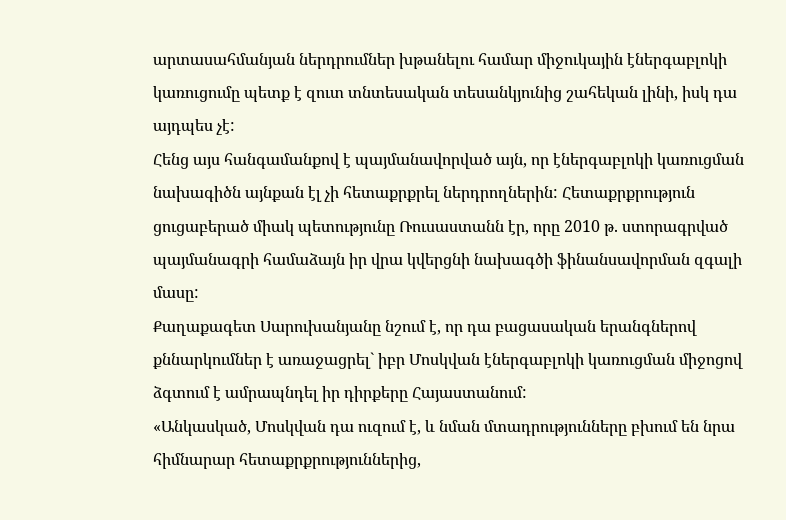արտասահմանյան ներդրումներ խթանելու համար միջուկային էներգաբլոկի կառուցումը պետք է զուտ տնտեսական տեսանկյունից շահեկան լինի, իսկ դա այդպես չէ:
Հենց այս հանգամանքով է պայմանավորված այն, որ էներգաբլոկի կառուցման նախագիծն այնքան էլ չի հետաքրքրել ներդրողներին: Հետաքրքրություն ցուցաբերած միակ պետությունը Ռուսաստանն էր, որը 2010 թ. ստորագրված պայմանագրի համաձայն իր վրա կվերցնի նախագծի ֆինանսավորման զգալի մասը:
Քաղաքագետ Սարուխանյանը նշում է, որ դա բացասական երանգներով քննարկումներ է առաջացրել` իբր Մոսկվան էներգաբլոկի կառուցման միջոցով ձգտում է ամրապնդել իր դիրքերը Հայաստանում:
«Անկասկած, Մոսկվան դա ուզում է, և նման մտադրությունները բխում են նրա հիմնարար հետաքրքրություններից,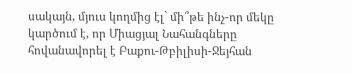սակայն, մյուս կողմից էլ` մի՞թե ինչ-որ մեկը կարծում է, որ Միացյալ Նահանգները հովանավորել է Բաքու-Թբիլիսի-Ջեյհան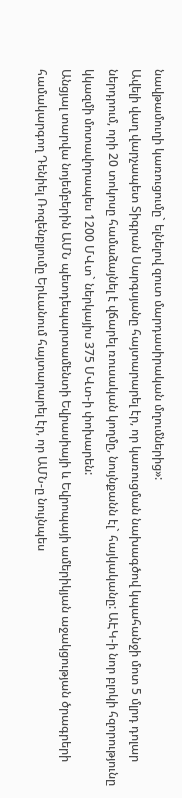նավթամուղի կառուցումը` ելնելով զուտ մարդասիրական մղումներից»:
Ավելի վաղ վարչապետ Տիգրան Սարգսյանը հայտարարել էր, որ կառուցման նախագծով կպահանջի մոտ 5 մլրդ դոլար ներդրում, որի 20 տոկոսը համաձայնել է վճարել ռուսական կողմը, նույնքանն էլ` հայկականը: ԱԷԿ-ի նոր բլոկի հզորությունը կկազմի մոտավորապես 1200 ՄՎտ` ներկայիս 375 ՄՎտ-ի փոխարեն:
Անցյալ տարվա նոյեմբերին ԱՄՆ պետդեպարտամենտի Եվրասիայի և Եվրոպայի ամերիկյան աջակցության ծրագրերի համակարգող Դենիել Ռոզենբլյումը Երևանում հայտարարել էր, որ ԱՄՆ-ը նույնպես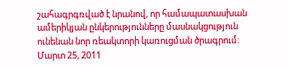շահագրգռված է նրանով, որ համապատասխան ամերիկյան ընկերությունները մասնակցություն ունենան նոր ռեակտորի կառուցման ծրագրում:
Մարտ 25, 2011